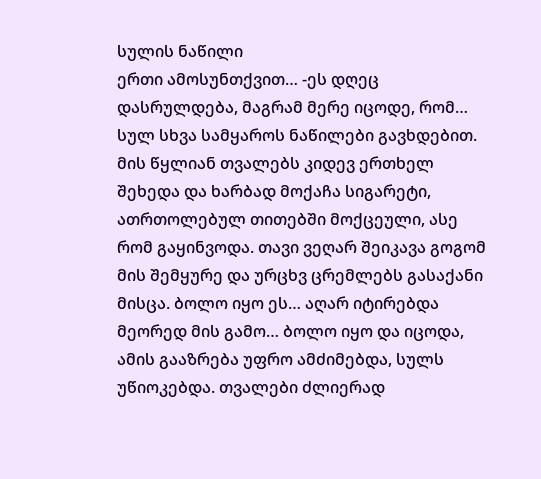სულის ნაწილი
ერთი ამოსუნთქვით… -ეს დღეც დასრულდება, მაგრამ მერე იცოდე, რომ… სულ სხვა სამყაროს ნაწილები გავხდებით. მის წყლიან თვალებს კიდევ ერთხელ შეხედა და ხარბად მოქაჩა სიგარეტი, ათრთოლებულ თითებში მოქცეული, ასე რომ გაყინვოდა. თავი ვეღარ შეიკავა გოგომ მის შემყურე და ურცხვ ცრემლებს გასაქანი მისცა. ბოლო იყო ეს… აღარ იტირებდა მეორედ მის გამო… ბოლო იყო და იცოდა, ამის გააზრება უფრო ამძიმებდა, სულს უწიოკებდა. თვალები ძლიერად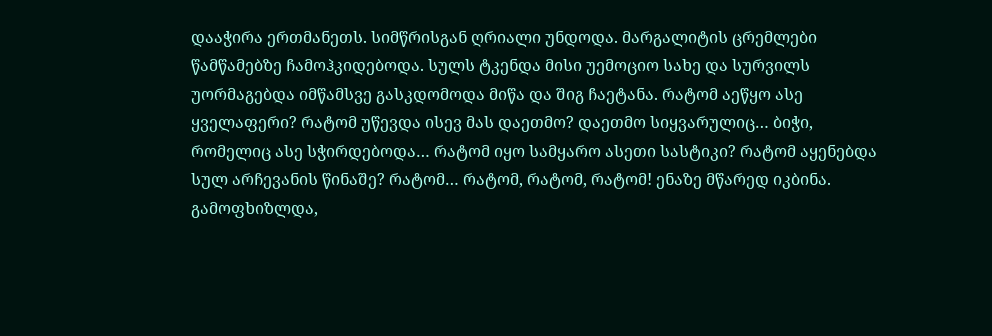დააჭირა ერთმანეთს. სიმწრისგან ღრიალი უნდოდა. მარგალიტის ცრემლები წამწამებზე ჩამოჰკიდებოდა. სულს ტკენდა მისი უემოციო სახე და სურვილს უორმაგებდა იმწამსვე გასკდომოდა მიწა და შიგ ჩაეტანა. რატომ აეწყო ასე ყველაფერი? რატომ უწევდა ისევ მას დაეთმო? დაეთმო სიყვარულიც… ბიჭი, რომელიც ასე სჭირდებოდა… რატომ იყო სამყარო ასეთი სასტიკი? რატომ აყენებდა სულ არჩევანის წინაშე? რატომ… რატომ, რატომ, რატომ! ენაზე მწარედ იკბინა. გამოფხიზლდა,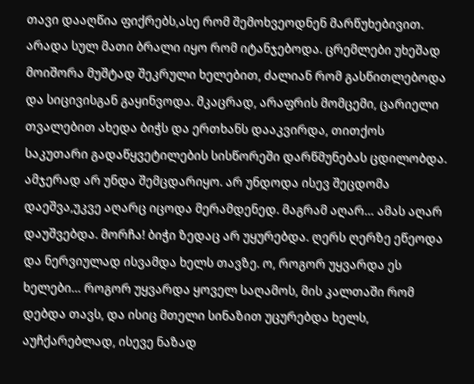თავი დააღწია ფიქრებს,ასე რომ შემოხვეოდნენ მარწუხებივით. არადა სულ მათი ბრალი იყო რომ იტანჯებოდა. ცრემლები უხეშად მოიშორა მუშტად შეკრული ხელებით, ძალიან რომ გასწითლებოდა და სიცივისგან გაყინვოდა. მკაცრად, არაფრის მომცემი, ცარიელი თვალებით ახედა ბიჭს და ერთხანს დააკვირდა, თითქოს საკუთარი გადაწყვეტილების სისწორეში დარწმუნებას ცდილობდა. ამჯერად არ უნდა შემცდარიყო. არ უნდოდა ისევ შეცდომა დაეშვა,უკვე აღარც იცოდა მერამდენედ. მაგრამ აღარ… ამას აღარ დაუშვებდა. მორჩა! ბიჭი ზედაც არ უყურებდა. ღერს ღერზე ეწეოდა და ნერვიულად ისვამდა ხელს თავზე. ო, როგორ უყვარდა ეს ხელები… როგორ უყვარდა ყოველ საღამოს, მის კალთაში რომ დებდა თავს, და ისიც მთელი სინაზით უცურებდა ხელს, აუჩქარებლად, ისევე ნაზად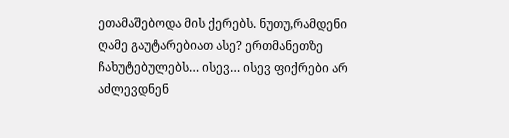ეთამაშებოდა მის ქერებს. ნუთუ,რამდენი ღამე გაუტარებიათ ასე? ერთმანეთზე ჩახუტებულებს… ისევ… ისევ ფიქრები არ აძლევდნენ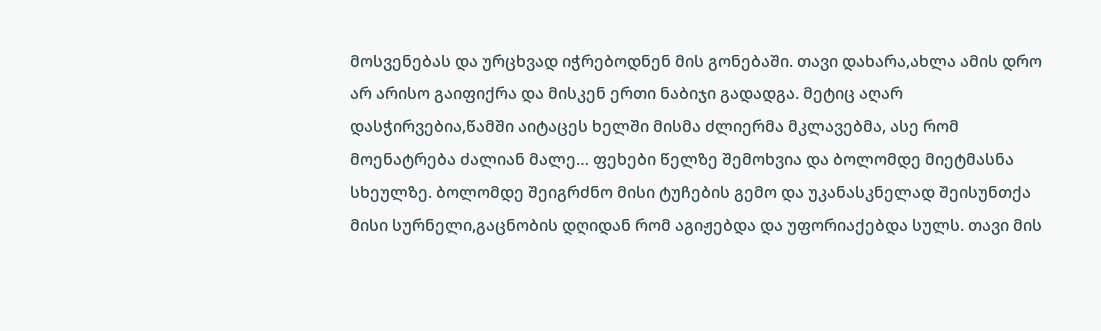მოსვენებას და ურცხვად იჭრებოდნენ მის გონებაში. თავი დახარა,ახლა ამის დრო არ არისო გაიფიქრა და მისკენ ერთი ნაბიჯი გადადგა. მეტიც აღარ დასჭირვებია,წამში აიტაცეს ხელში მისმა ძლიერმა მკლავებმა, ასე რომ მოენატრება ძალიან მალე… ფეხები წელზე შემოხვია და ბოლომდე მიეტმასნა სხეულზე. ბოლომდე შეიგრძნო მისი ტუჩების გემო და უკანასკნელად შეისუნთქა მისი სურნელი,გაცნობის დღიდან რომ აგიჟებდა და უფორიაქებდა სულს. თავი მის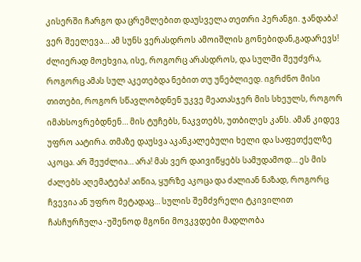კისერში ჩარგო და ცრემლებით დაუსველა თეთრი პერანგი. ჯანდაბა! ვერ შეელევა… ამ სუნს ვერასდროს ამოიშლის გონებიდან,გადარევს! ძლიერად მოეხვია, ისე, როგორც არასდროს, და სულში შეუძვრა, როგორც ამას სულ აკეთებდა ნებით თუ უნებლიედ. იგრძნო მისი თითები, როგორ სწავლობდნენ უკვე მეათასჯერ მის სხეულს, როგორ იმახსოვრებდნენ… მის ტუჩებს, ნაკვთებს, უთბილეს კანს. ამან კიდევ უფრო აატირა. თმაზე დაუსვა აკანკალებული ხელი და საფეთქელზე აკოცა. არ შეუძლია… არა! მას ვერ დაივიწყებს სამუდამოდ… ეს მის ძალებს აღემატება! აიწია, ყურზე აკოცა და ძალიან ნაზად, როგორც ჩვევია ან უფრო მეტადაც… სულის შემძვრელი ტკივილით ჩასჩურჩულა -უშენოდ მგონი მოვკვდები მადლობა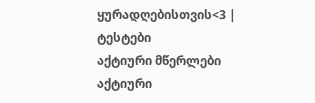ყურადღებისთვის<3 |
ტესტები
აქტიური მწერლები
აქტიური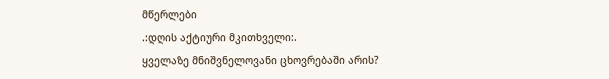მწერლები
.:დღის აქტიური მკითხველი:.
ყველაზე მნიშვნელოვანი ცხოვრებაში არის?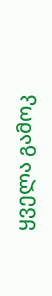ყველა გამოკ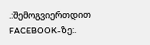.:შემოგვიერთდით FACEBOOK-ზე:.